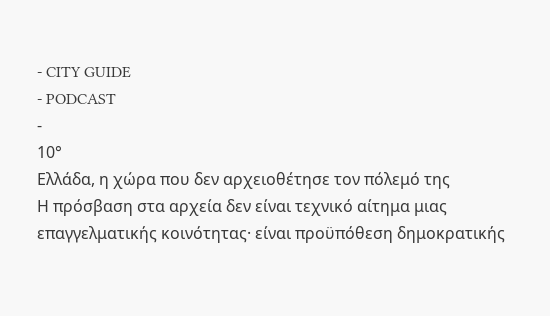- CITY GUIDE
- PODCAST
-
10°
Ελλάδα, η χώρα που δεν αρχειοθέτησε τον πόλεμό της
Η πρόσβαση στα αρχεία δεν είναι τεχνικό αίτημα μιας επαγγελματικής κοινότητας· είναι προϋπόθεση δημοκρατικής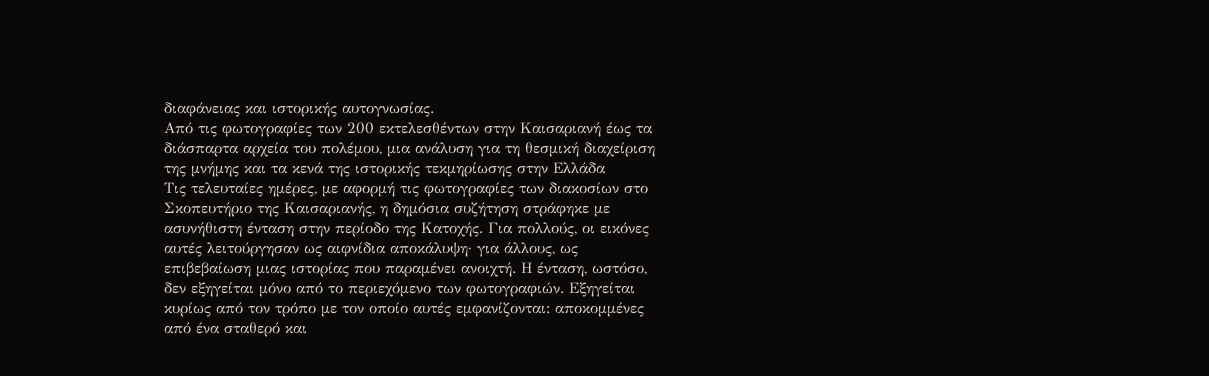διαφάνειας και ιστορικής αυτογνωσίας.
Από τις φωτογραφίες των 200 εκτελεσθέντων στην Καισαριανή έως τα διάσπαρτα αρχεία του πολέμου, μια ανάλυση για τη θεσμική διαχείριση της μνήμης και τα κενά της ιστορικής τεκμηρίωσης στην Ελλάδα
Τις τελευταίες ημέρες, με αφορμή τις φωτογραφίες των διακοσίων στο Σκοπευτήριο της Καισαριανής, η δημόσια συζήτηση στράφηκε με ασυνήθιστη ένταση στην περίοδο της Κατοχής. Για πολλούς, οι εικόνες αυτές λειτούργησαν ως αιφνίδια αποκάλυψη· για άλλους, ως επιβεβαίωση μιας ιστορίας που παραμένει ανοιχτή. Η ένταση, ωστόσο, δεν εξηγείται μόνο από το περιεχόμενο των φωτογραφιών. Εξηγείται κυρίως από τον τρόπο με τον οποίο αυτές εμφανίζονται: αποκομμένες από ένα σταθερό και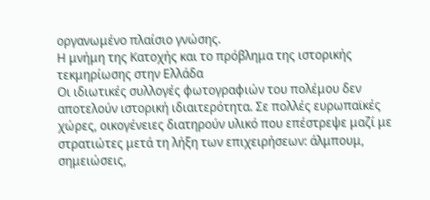οργανωμένο πλαίσιο γνώσης.
Η μνήμη της Κατοχής και το πρόβλημα της ιστορικής τεκμηρίωσης στην Ελλάδα
Οι ιδιωτικές συλλογές φωτογραφιών του πολέμου δεν αποτελούν ιστορική ιδιαιτερότητα. Σε πολλές ευρωπαϊκές χώρες, οικογένειες διατηρούν υλικό που επέστρεψε μαζί με στρατιώτες μετά τη λήξη των επιχειρήσεων: άλμπουμ, σημειώσεις,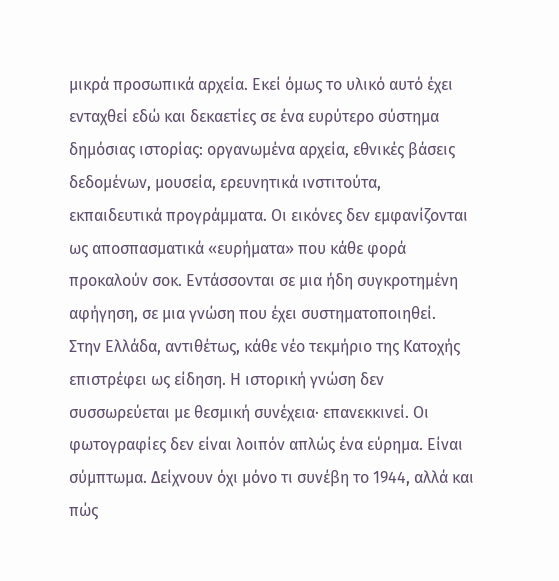μικρά προσωπικά αρχεία. Εκεί όμως το υλικό αυτό έχει ενταχθεί εδώ και δεκαετίες σε ένα ευρύτερο σύστημα δημόσιας ιστορίας: οργανωμένα αρχεία, εθνικές βάσεις δεδομένων, μουσεία, ερευνητικά ινστιτούτα, εκπαιδευτικά προγράμματα. Οι εικόνες δεν εμφανίζονται ως αποσπασματικά «ευρήματα» που κάθε φορά προκαλούν σοκ. Εντάσσονται σε μια ήδη συγκροτημένη αφήγηση, σε μια γνώση που έχει συστηματοποιηθεί.
Στην Ελλάδα, αντιθέτως, κάθε νέο τεκμήριο της Κατοχής επιστρέφει ως είδηση. Η ιστορική γνώση δεν συσσωρεύεται με θεσμική συνέχεια· επανεκκινεί. Οι φωτογραφίες δεν είναι λοιπόν απλώς ένα εύρημα. Είναι σύμπτωμα. Δείχνουν όχι μόνο τι συνέβη το 1944, αλλά και πώς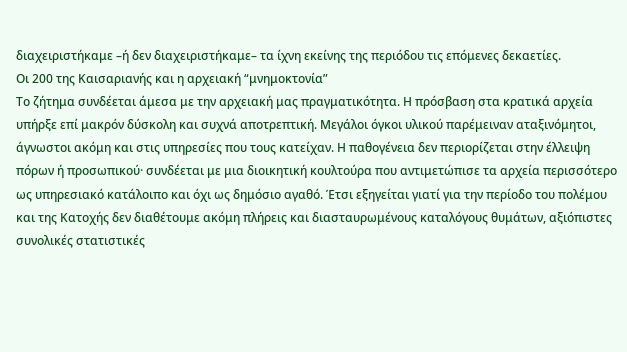διαχειριστήκαμε –ή δεν διαχειριστήκαμε– τα ίχνη εκείνης της περιόδου τις επόμενες δεκαετίες.
Οι 200 της Καισαριανής και η αρχειακή “μνημοκτονία”
Το ζήτημα συνδέεται άμεσα με την αρχειακή μας πραγματικότητα. Η πρόσβαση στα κρατικά αρχεία υπήρξε επί μακρόν δύσκολη και συχνά αποτρεπτική. Μεγάλοι όγκοι υλικού παρέμειναν αταξινόμητοι, άγνωστοι ακόμη και στις υπηρεσίες που τους κατείχαν. Η παθογένεια δεν περιορίζεται στην έλλειψη πόρων ή προσωπικού· συνδέεται με μια διοικητική κουλτούρα που αντιμετώπισε τα αρχεία περισσότερο ως υπηρεσιακό κατάλοιπο και όχι ως δημόσιο αγαθό. Έτσι εξηγείται γιατί για την περίοδο του πολέμου και της Κατοχής δεν διαθέτουμε ακόμη πλήρεις και διασταυρωμένους καταλόγους θυμάτων, αξιόπιστες συνολικές στατιστικές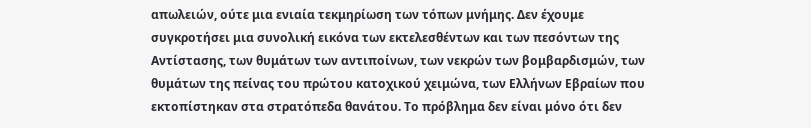απωλειών, ούτε μια ενιαία τεκμηρίωση των τόπων μνήμης. Δεν έχουμε συγκροτήσει μια συνολική εικόνα των εκτελεσθέντων και των πεσόντων της Αντίστασης, των θυμάτων των αντιποίνων, των νεκρών των βομβαρδισμών, των θυμάτων της πείνας του πρώτου κατοχικού χειμώνα, των Ελλήνων Εβραίων που εκτοπίστηκαν στα στρατόπεδα θανάτου. Το πρόβλημα δεν είναι μόνο ότι δεν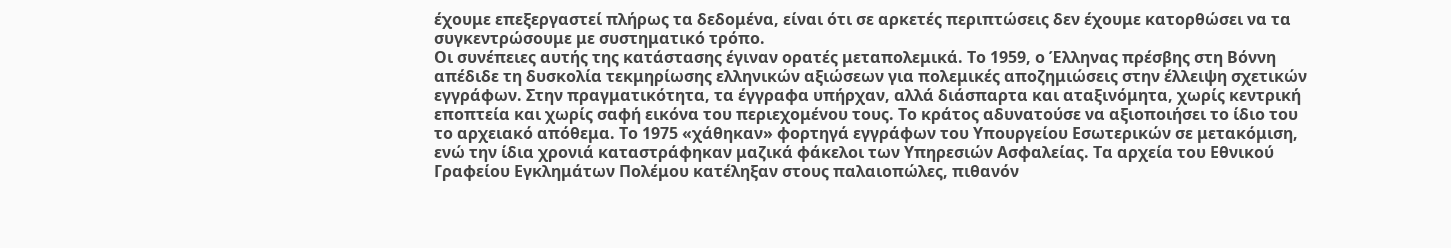έχουμε επεξεργαστεί πλήρως τα δεδομένα, είναι ότι σε αρκετές περιπτώσεις δεν έχουμε κατορθώσει να τα συγκεντρώσουμε με συστηματικό τρόπο.
Οι συνέπειες αυτής της κατάστασης έγιναν ορατές μεταπολεμικά. Το 1959, ο Έλληνας πρέσβης στη Βόννη απέδιδε τη δυσκολία τεκμηρίωσης ελληνικών αξιώσεων για πολεμικές αποζημιώσεις στην έλλειψη σχετικών εγγράφων. Στην πραγματικότητα, τα έγγραφα υπήρχαν, αλλά διάσπαρτα και αταξινόμητα, χωρίς κεντρική εποπτεία και χωρίς σαφή εικόνα του περιεχομένου τους. Το κράτος αδυνατούσε να αξιοποιήσει το ίδιο του το αρχειακό απόθεμα. Το 1975 «χάθηκαν» φορτηγά εγγράφων του Υπουργείου Εσωτερικών σε μετακόμιση, ενώ την ίδια χρονιά καταστράφηκαν μαζικά φάκελοι των Υπηρεσιών Ασφαλείας. Τα αρχεία του Εθνικού Γραφείου Εγκλημάτων Πολέμου κατέληξαν στους παλαιοπώλες, πιθανόν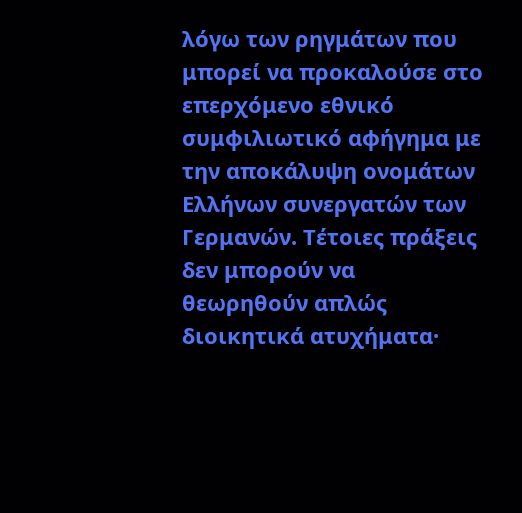λόγω των ρηγμάτων που μπορεί να προκαλούσε στο επερχόμενο εθνικό συμφιλιωτικό αφήγημα με την αποκάλυψη ονομάτων Ελλήνων συνεργατών των Γερμανών. Τέτοιες πράξεις δεν μπορούν να θεωρηθούν απλώς διοικητικά ατυχήματα·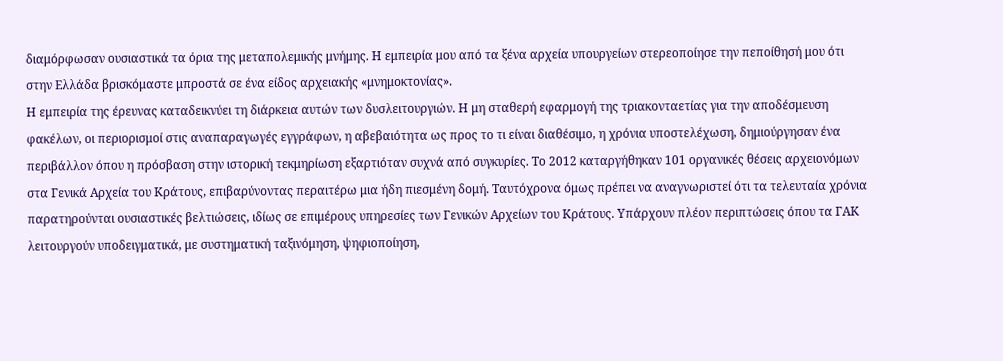διαμόρφωσαν ουσιαστικά τα όρια της μεταπολεμικής μνήμης. Η εμπειρία μου από τα ξένα αρχεία υπουργείων στερεοποίησε την πεποίθησή μου ότι στην Ελλάδα βρισκόμαστε μπροστά σε ένα είδος αρχειακής «μνημοκτονίας».
Η εμπειρία της έρευνας καταδεικνύει τη διάρκεια αυτών των δυσλειτουργιών. Η μη σταθερή εφαρμογή της τριακονταετίας για την αποδέσμευση φακέλων, οι περιορισμοί στις αναπαραγωγές εγγράφων, η αβεβαιότητα ως προς το τι είναι διαθέσιμο, η χρόνια υποστελέχωση, δημιούργησαν ένα περιβάλλον όπου η πρόσβαση στην ιστορική τεκμηρίωση εξαρτιόταν συχνά από συγκυρίες. Το 2012 καταργήθηκαν 101 οργανικές θέσεις αρχειονόμων στα Γενικά Αρχεία του Κράτους, επιβαρύνοντας περαιτέρω μια ήδη πιεσμένη δομή. Ταυτόχρονα όμως πρέπει να αναγνωριστεί ότι τα τελευταία χρόνια παρατηρούνται ουσιαστικές βελτιώσεις, ιδίως σε επιμέρους υπηρεσίες των Γενικών Αρχείων του Κράτους. Υπάρχουν πλέον περιπτώσεις όπου τα ΓΑΚ λειτουργούν υποδειγματικά, με συστηματική ταξινόμηση, ψηφιοποίηση,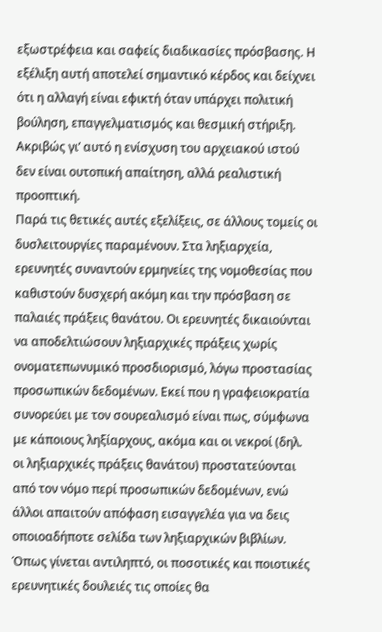εξωστρέφεια και σαφείς διαδικασίες πρόσβασης. Η εξέλιξη αυτή αποτελεί σημαντικό κέρδος και δείχνει ότι η αλλαγή είναι εφικτή όταν υπάρχει πολιτική βούληση, επαγγελματισμός και θεσμική στήριξη. Ακριβώς γι’ αυτό η ενίσχυση του αρχειακού ιστού δεν είναι ουτοπική απαίτηση, αλλά ρεαλιστική προοπτική.
Παρά τις θετικές αυτές εξελίξεις, σε άλλους τομείς οι δυσλειτουργίες παραμένουν. Στα ληξιαρχεία, ερευνητές συναντούν ερμηνείες της νομοθεσίας που καθιστούν δυσχερή ακόμη και την πρόσβαση σε παλαιές πράξεις θανάτου. Οι ερευνητές δικαιούνται να αποδελτιώσουν ληξιαρχικές πράξεις χωρίς ονοματεπωνυμικό προσδιορισμό, λόγω προστασίας προσωπικών δεδομένων. Εκεί που η γραφειοκρατία συνορεύει με τον σουρεαλισμό είναι πως, σύμφωνα με κάποιους ληξίαρχους, ακόμα και οι νεκροί (δηλ. οι ληξιαρχικές πράξεις θανάτου) προστατεύονται από τον νόμο περί προσωπικών δεδομένων, ενώ άλλοι απαιτούν απόφαση εισαγγελέα για να δεις οποιοαδήποτε σελίδα των ληξιαρχικών βιβλίων. Όπως γίνεται αντιληπτό, οι ποσοτικές και ποιοτικές ερευνητικές δουλειές τις οποίες θα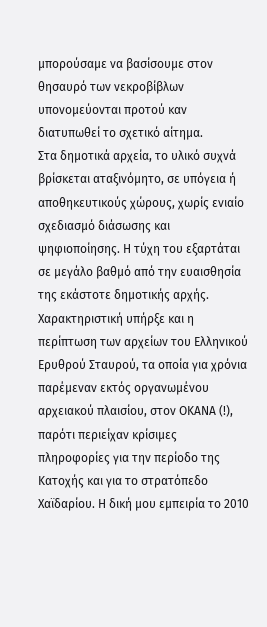μπορούσαμε να βασίσουμε στον θησαυρό των νεκροβίβλων υπονομεύονται προτού καν διατυπωθεί το σχετικό αίτημα.
Στα δημοτικά αρχεία, το υλικό συχνά βρίσκεται αταξινόμητο, σε υπόγεια ή αποθηκευτικούς χώρους, χωρίς ενιαίο σχεδιασμό διάσωσης και ψηφιοποίησης. Η τύχη του εξαρτάται σε μεγάλο βαθμό από την ευαισθησία της εκάστοτε δημοτικής αρχής. Χαρακτηριστική υπήρξε και η περίπτωση των αρχείων του Ελληνικού Ερυθρού Σταυρού, τα οποία για χρόνια παρέμεναν εκτός οργανωμένου αρχειακού πλαισίου, στον ΟΚΑΝΑ (!), παρότι περιείχαν κρίσιμες πληροφορίες για την περίοδο της Κατοχής και για το στρατόπεδο Χαϊδαρίου. Η δική μου εμπειρία το 2010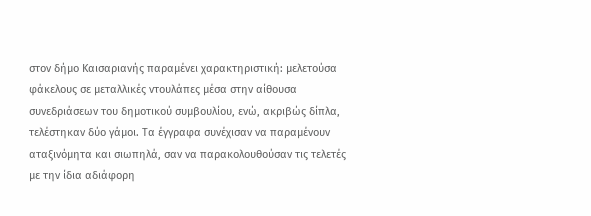στον δήμο Καισαριανής παραμένει χαρακτηριστική: μελετούσα φάκελους σε μεταλλικές ντουλάπες μέσα στην αίθουσα συνεδριάσεων του δημοτικού συμβουλίου, ενώ, ακριβώς δίπλα, τελέστηκαν δύο γάμοι. Τα έγγραφα συνέχισαν να παραμένουν αταξινόμητα και σιωπηλά, σαν να παρακολουθούσαν τις τελετές με την ίδια αδιάφορη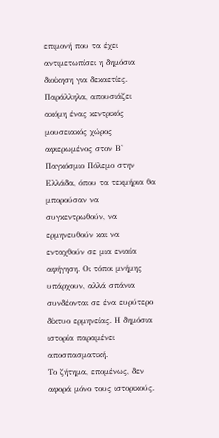επιμονή που τα έχει αντιμετωπίσει η δημόσια διοίκηση για δεκαετίες.
Παράλληλα, απουσιάζει ακόμη ένας κεντρικός μουσειακός χώρος αφιερωμένος στον Β' Παγκόσμιο Πόλεμο στην Ελλάδα, όπου τα τεκμήρια θα μπορούσαν να συγκεντρωθούν, να ερμηνευθούν και να ενταχθούν σε μια ενιαία αφήγηση. Οι τόποι μνήμης υπάρχουν, αλλά σπάνια συνδέονται σε ένα ευρύτερο δίκτυο ερμηνείας. Η δημόσια ιστορία παραμένει αποσπασματική.
Το ζήτημα, επομένως, δεν αφορά μόνο τους ιστορικούς.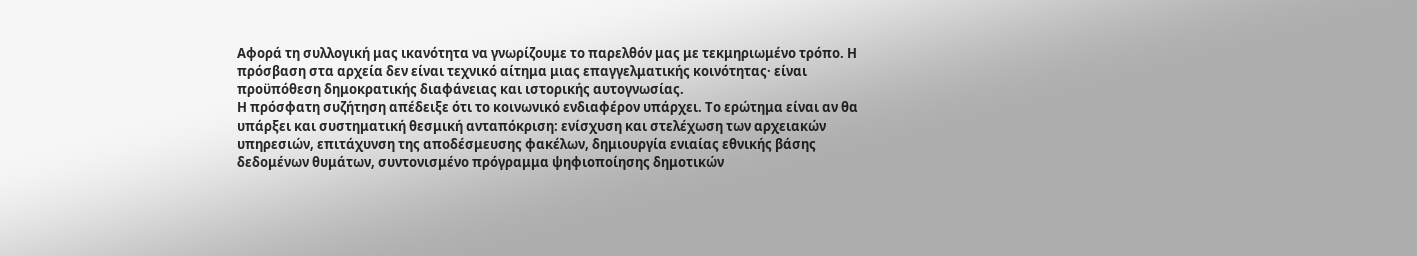Αφορά τη συλλογική μας ικανότητα να γνωρίζουμε το παρελθόν μας με τεκμηριωμένο τρόπο. Η πρόσβαση στα αρχεία δεν είναι τεχνικό αίτημα μιας επαγγελματικής κοινότητας· είναι προϋπόθεση δημοκρατικής διαφάνειας και ιστορικής αυτογνωσίας.
Η πρόσφατη συζήτηση απέδειξε ότι το κοινωνικό ενδιαφέρον υπάρχει. Το ερώτημα είναι αν θα υπάρξει και συστηματική θεσμική ανταπόκριση: ενίσχυση και στελέχωση των αρχειακών υπηρεσιών, επιτάχυνση της αποδέσμευσης φακέλων, δημιουργία ενιαίας εθνικής βάσης δεδομένων θυμάτων, συντονισμένο πρόγραμμα ψηφιοποίησης δημοτικών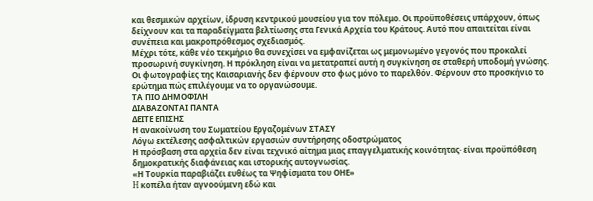και θεσμικών αρχείων, ίδρυση κεντρικού μουσείου για τον πόλεμο. Οι προϋποθέσεις υπάρχουν, όπως δείχνουν και τα παραδείγματα βελτίωσης στα Γενικά Αρχεία του Κράτους. Αυτό που απαιτείται είναι συνέπεια και μακροπρόθεσμος σχεδιασμός.
Μέχρι τότε, κάθε νέο τεκμήριο θα συνεχίσει να εμφανίζεται ως μεμονωμένο γεγονός που προκαλεί προσωρινή συγκίνηση. Η πρόκληση είναι να μετατραπεί αυτή η συγκίνηση σε σταθερή υποδομή γνώσης. Οι φωτογραφίες της Καισαριανής δεν φέρνουν στο φως μόνο το παρελθόν. Φέρνουν στο προσκήνιο το ερώτημα πώς επιλέγουμε να το οργανώσουμε.
ΤΑ ΠΙΟ ΔΗΜΟΦΙΛΗ
ΔΙΑΒΑΖΟΝΤΑΙ ΠΑΝΤΑ
ΔΕΙΤΕ ΕΠΙΣΗΣ
Η ανακοίνωση του Σωματείου Εργαζομένων ΣΤΑΣΥ
Λόγω εκτέλεσης ασφαλτικών εργασιών συντήρησης οδοστρώματος
Η πρόσβαση στα αρχεία δεν είναι τεχνικό αίτημα μιας επαγγελματικής κοινότητας· είναι προϋπόθεση δημοκρατικής διαφάνειας και ιστορικής αυτογνωσίας.
«Η Τουρκία παραβιάζει ευθέως τα Ψηφίσματα του ΟΗΕ»
H κοπέλα ήταν αγνοούμενη εδώ και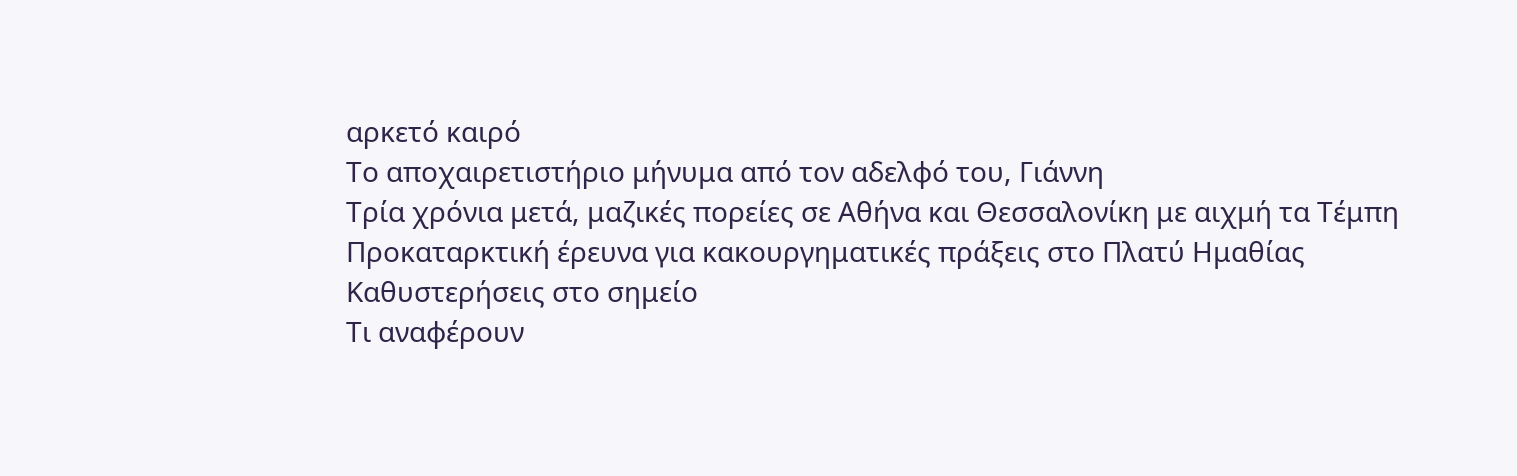αρκετό καιρό
Το αποχαιρετιστήριο μήνυμα από τον αδελφό του, Γιάννη
Τρία χρόνια μετά, μαζικές πορείες σε Αθήνα και Θεσσαλονίκη με αιχμή τα Τέμπη
Προκαταρκτική έρευνα για κακουργηματικές πράξεις στο Πλατύ Ημαθίας
Καθυστερήσεις στο σημείο
Τι αναφέρουν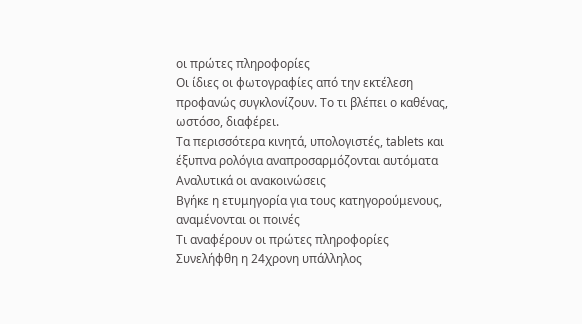οι πρώτες πληροφορίες
Οι ίδιες οι φωτογραφίες από την εκτέλεση προφανώς συγκλονίζουν. Το τι βλέπει ο καθένας, ωστόσο, διαφέρει.
Τα περισσότερα κινητά, υπολογιστές, tablets και έξυπνα ρολόγια αναπροσαρμόζονται αυτόματα
Αναλυτικά οι ανακοινώσεις
Βγήκε η ετυμηγορία για τους κατηγορούμενους, αναμένονται οι ποινές
Τι αναφέρουν οι πρώτες πληροφορίες
Συνελήφθη η 24χρονη υπάλληλος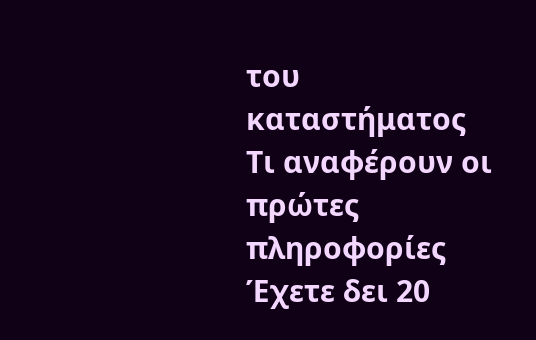του καταστήματος
Τι αναφέρουν οι πρώτες πληροφορίες
Έχετε δει 20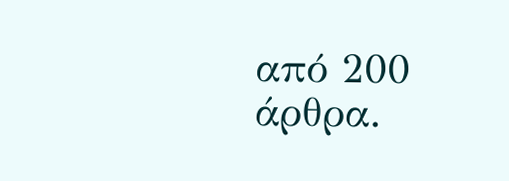από 200 άρθρα.